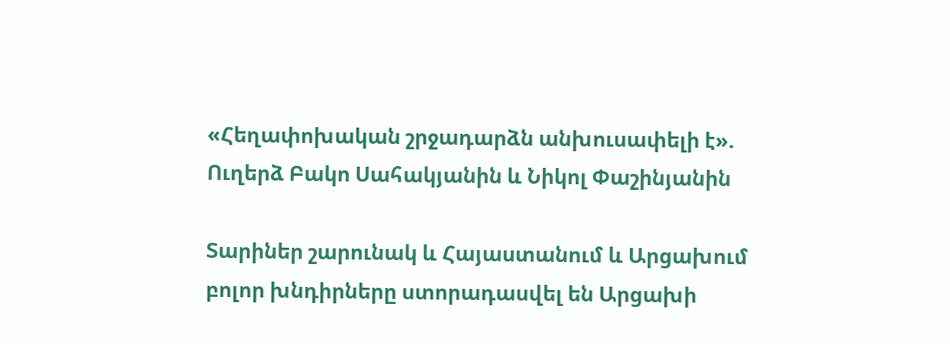«Հեղափոխական շրջադարձն անխուսափելի է». Ուղերձ Բակո Սահակյանին և Նիկոլ Փաշինյանին

Տարիներ շարունակ և Հայաստանում և Արցախում բոլոր խնդիրները ստորադասվել են Արցախի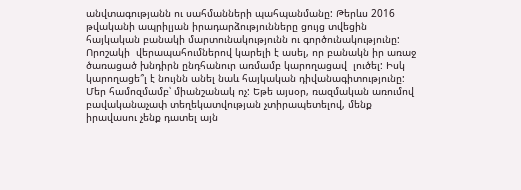անվտագությանն ու սահմանների պահպանմանը: Թերևս 2016 թվականի ապրիլյան իրադարձությունները ցույց տվեցին հայկական բանակի մարտունակությունն ու գործունակությունը: Որոշակի  վերապահումներով կարելի է ասել, որ բանակն իր առաջ ծառացած խնդիրն ընդհանուր առմամբ կարողացավ  լուծել: Իսկ կարողացե՞լ է նույնն անել նաև հայկական դիվանագիտությունը: Մեր համոզմամբ՝ միանշանակ ոչ: Եթե այսօր, ռազմական առումով բավականաչափ տեղեկատվության չտիրապետելով, մենք իրավասու չենք դատել այն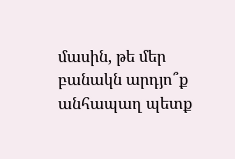մասին, թե մեր բանակն արդյո՞ք անհապաղ պետք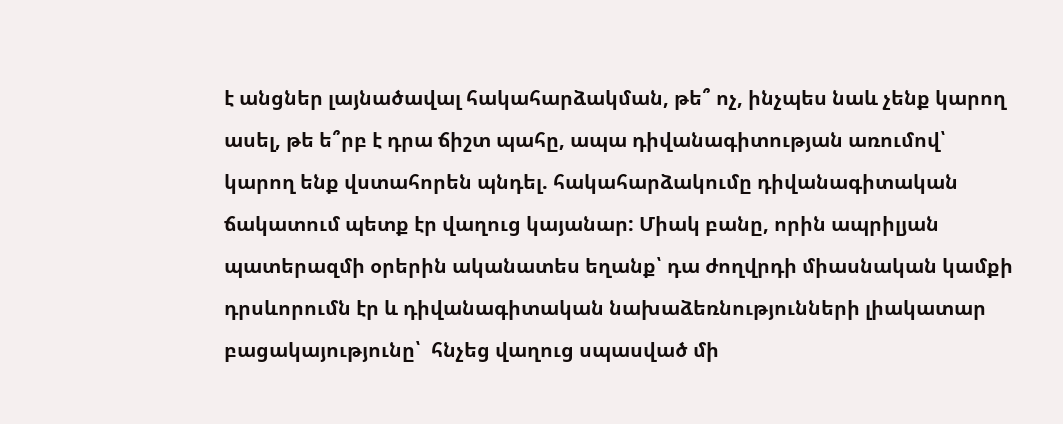է անցներ լայնածավալ հակահարձակման, թե՞ ոչ, ինչպես նաև չենք կարող ասել, թե ե՞րբ է դրա ճիշտ պահը, ապա դիվանագիտության առումով՝ կարող ենք վստահորեն պնդել. հակահարձակումը դիվանագիտական ճակատում պետք էր վաղուց կայանար: Միակ բանը, որին ապրիլյան պատերազմի օրերին ականատես եղանք՝ դա ժողվրդի միասնական կամքի դրսևորումն էր և դիվանագիտական նախաձեռնությունների լիակատար բացակայությունը՝  հնչեց վաղուց սպասված մի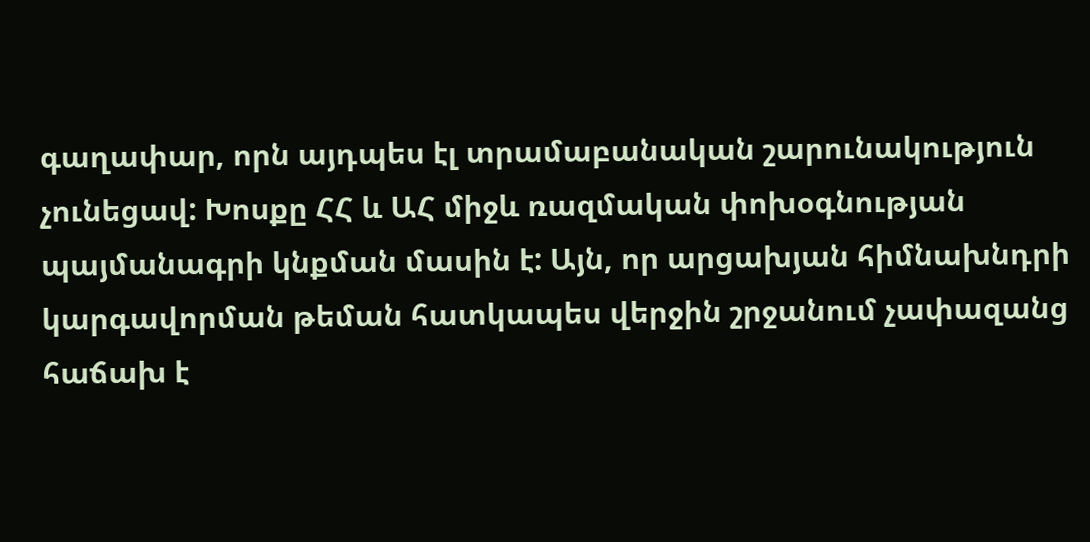գաղափար, որն այդպես էլ տրամաբանական շարունակություն չունեցավ: Խոսքը ՀՀ և ԱՀ միջև ռազմական փոխօգնության  պայմանագրի կնքման մասին է: Այն, որ արցախյան հիմնախնդրի կարգավորման թեման հատկապես վերջին շրջանում չափազանց հաճախ է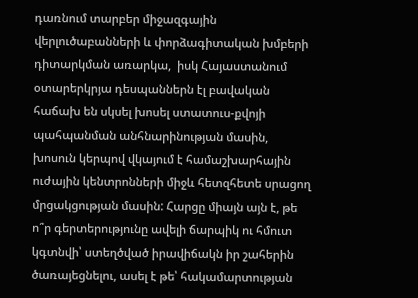դառնում տարբեր միջազգային վերլուծաբանների և փորձագիտական խմբերի դիտարկման առարկա,  իսկ Հայաստանում օտարերկրյա դեսպաններն էլ բավական հաճախ են սկսել խոսել ստատուս-քվոյի պահպանման անհնարինության մասին, խոսուն կերպով վկայում է համաշխարհային ուժային կենտրոնների միջև հետզհետե սրացող մրցակցության մասին: Հարցը միայն այն է, թե ո՞ր գերտերությունը ավելի ճարպիկ ու հմուտ կգտնվի՝ ստեղծված իրավիճակն իր շահերին ծառայեցնելու, ասել է թե՝ հակամարտության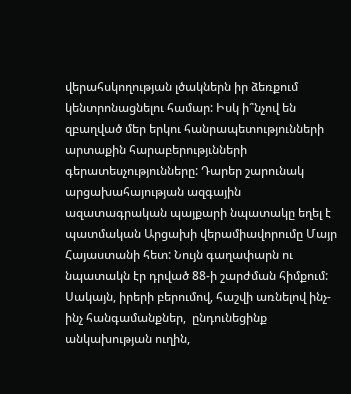վերահսկողության լծակներն իր ձեռքում կենտրոնացնելու համար: Իսկ ի՞նչով են զբաղված մեր երկու հանրապետությունների արտաքին հարաբերությւնների գերատեսչությունները: Դարեր շարունակ արցախահայության ազգային ազատագրական պայքարի նպատակը եղել է պատմական Արցախի վերամիավորումը Մայր Հայաստանի հետ: Նույն գաղափարն ու նպատակն էր դրված 88-ի շարժման հիմքում: Սակայն, իրերի բերումով, հաշվի առնելով ինչ-ինչ հանգամանքներ,  ընդունեցինք անկախության ուղին,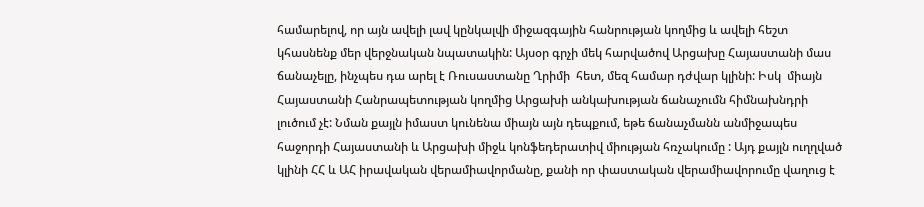համարելով, որ այն ավելի լավ կընկալվի միջազգային հանրության կողմից և ավելի հեշտ կհասնենք մեր վերջնական նպատակին: Այսօր գրչի մեկ հարվածով Արցախը Հայաստանի մաս ճանաչելը, ինչպես դա արել է Ռուսաստանը Ղրիմի  հետ, մեզ համար դժվար կլինի: Իսկ  միայն Հայաստանի Հանրապետության կողմից Արցախի անկախության ճանաչումն հիմնախնդրի լուծում չէ: Նման քայլն իմաստ կունենա միայն այն դեպքում, եթե ճանաչմանն անմիջապես հաջորդի Հայաստանի և Արցախի միջև կոնֆեդերատիվ միության հռչակումը : Այդ քայլն ուղղված կլինի ՀՀ և ԱՀ իրավական վերամիավորմանը, քանի որ փաստական վերամիավորումը վաղուց է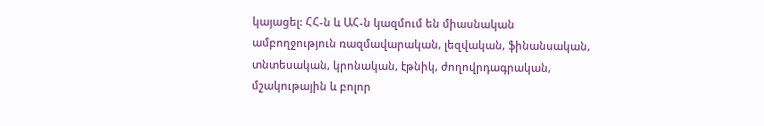կայացել: ՀՀ-ն և ԱՀ-ն կազմում են միասնական ամբողջություն ռազմավարական, լեզվական, ֆինանսական, տնտեսական, կրոնական, էթնիկ, ժողովրդագրական, մշակութային և բոլոր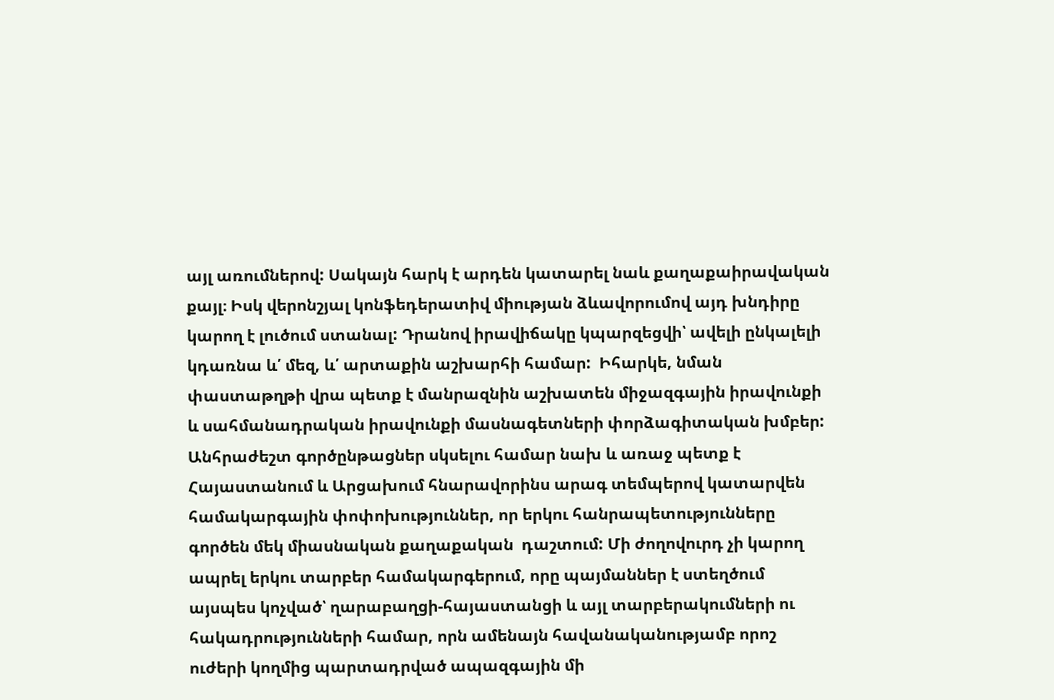այլ առումներով: Սակայն հարկ է արդեն կատարել նաև քաղաքաիրավական քայլ։ Իսկ վերոնշյալ կոնֆեդերատիվ միության ձևավորումով այդ խնդիրը կարող է լուծում ստանալ: Դրանով իրավիճակը կպարզեցվի՝ ավելի ընկալելի կդառնա և՛ մեզ, և՛ արտաքին աշխարհի համար:  Իհարկե, նման փաստաթղթի վրա պետք է մանրազնին աշխատեն միջազգային իրավունքի և սահմանադրական իրավունքի մասնագետների փորձագիտական խմբեր: Անհրաժեշտ գործընթացներ սկսելու համար նախ և առաջ պետք է Հայաստանում և Արցախում հնարավորինս արագ տեմպերով կատարվեն համակարգային փոփոխություններ, որ երկու հանրապետությունները գործեն մեկ միասնական քաղաքական  դաշտում: Մի ժողովուրդ չի կարող ապրել երկու տարբեր համակարգերում, որը պայմաններ է ստեղծում այսպես կոչված՝ ղարաբաղցի-հայաստանցի և այլ տարբերակումների ու հակադրությունների համար, որն ամենայն հավանականությամբ որոշ ուժերի կողմից պարտադրված ապազգային մի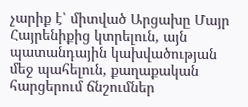չարիք է՝ միտված Արցախը Մայր Հայրենիքից կտրելուն, այն պատանդային կախվածության մեջ պահելուն, քաղաքական հարցերում ճնշումներ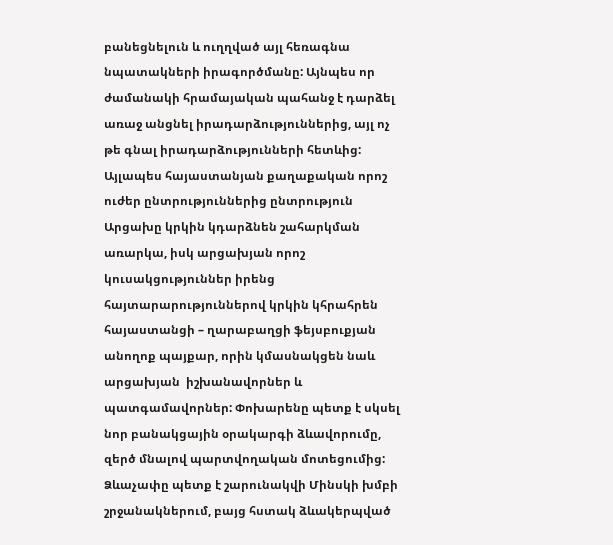բանեցնելուն և ուղղված այլ հեռագնա նպատակների իրագործմանը: Այնպես որ ժամանակի հրամայական պահանջ է դարձել առաջ անցնել իրադարձություններից, այլ ոչ թե գնալ իրադարձությունների հետևից: Այլապես հայաստանյան քաղաքական որոշ ուժեր ընտրություններից ընտրություն Արցախը կրկին կդարձնեն շահարկման առարկա, իսկ արցախյան որոշ կուսակցություններ իրենց հայտարարություններով կրկին կհրահրեն հայաստանցի – ղարաբաղցի ֆեյսբուքյան անողոք պայքար, որին կմասնակցեն նաև  արցախյան  իշխանավորներ և պատգամավորներ: Փոխարենը պետք է սկսել նոր բանակցային օրակարգի ձևավորումը, զերծ մնալով պարտվողական մոտեցումից: Ձևաչափը պետք է շարունակվի Մինսկի խմբի  շրջանակներում, բայց հստակ ձևակերպված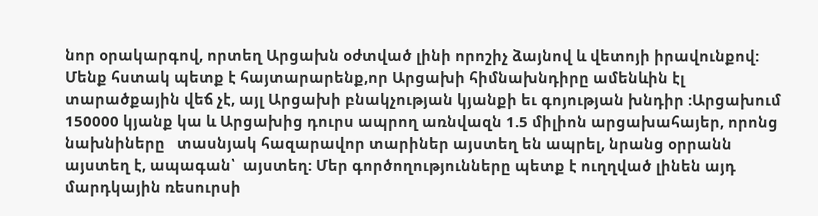նոր օրակարգով, որտեղ Արցախն օժտված լինի որոշիչ ձայնով և վետոյի իրավունքով: Մենք հստակ պետք է հայտարարենք,որ Արցախի հիմնախնդիրը ամենևին էլ տարածքային վեճ չէ, այլ Արցախի բնակչության կյանքի եւ գոյության խնդիր :Արցախում 150000 կյանք կա և Արցախից դուրս ապրող առնվազն 1.5 միլիոն արցախահայեր, որոնց նախնիները   տասնյակ հազարավոր տարիներ այստեղ են ապրել, նրանց օրրանն այստեղ է, ապագան՝  այստեղ: Մեր գործողությունները պետք է ուղղված լինեն այդ մարդկային ռեսուրսի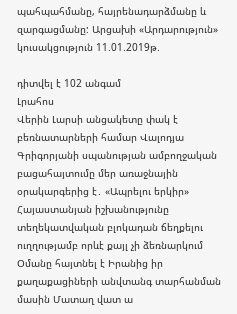պահպահմանը, հայրենադարձմանը և  զարգացմանը: Արցախի «Արդարություն» կուսակցություն 11.01.2019թ.

դիտվել է 102 անգամ
Լրահոս
Վերին Լարսի անցակետը փակ է բեռնատարների համար Վալոդյա Գրիգորյանի սպանության ամբողջական բացահայտումը մեր առաջնային օրակարգերից է․ «Ապրելու երկիր» Հայաստանյան իշխանությունը տեղեկատվական բլոկադան ճեղքելու ուղղությամբ որևէ քայլ չի ձեռնարկում Օմանը հայտնել է Իրանից իր քաղաքացիների անվտանգ տարհանման մասին Մատաղ վատ ա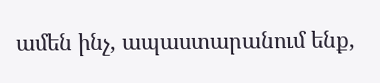ամեն ինչ, ապաստարանում ենք,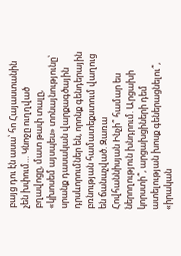բայց դու էն ասա՝ հո Հայաստանին չեն խփում… Կնոջը ուղղված բղավոցը, մատ թափ տալը, «կխոսեմ այսպես» տոնայնությունը՝ սրանք դասական վարքագծային դրսևորումներ են, որոնք գենդերային բռնության համատեքստում վաղուց են ճանաչված. Զառա Հովհաննիսյան Ինչի՞ համար ես ներողություն խնդրում. Արցախի կորստի՞, արցախցիների դեմ ատելության խոսք գեներացնելու՞, «իրական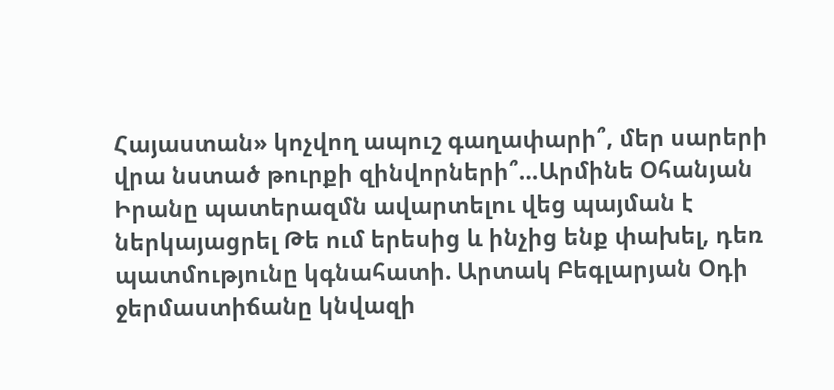Հայաստան» կոչվող ապուշ գաղափարի՞, մեր սարերի վրա նստած թուրքի զինվորների՞…Արմինե Օհանյան Իրանը պատերազմն ավարտելու վեց պայման է ներկայացրել Թե ում երեսից և ինչից ենք փախել, դեռ պատմությունը կգնահատի. Արտակ Բեգլարյան Օդի ջերմաստիճանը կնվազի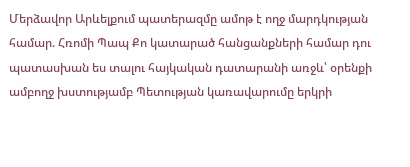Մերձավոր Արևելքում պատերազմը ամոթ է ողջ մարդկության համար. Հռոմի Պապ Քո կատարած հանցանքների համար դու պատասխան ես տալու հայկական դատարանի առջև՝ օրենքի ամբողջ խստությամբ Պետության կառավարումը երկրի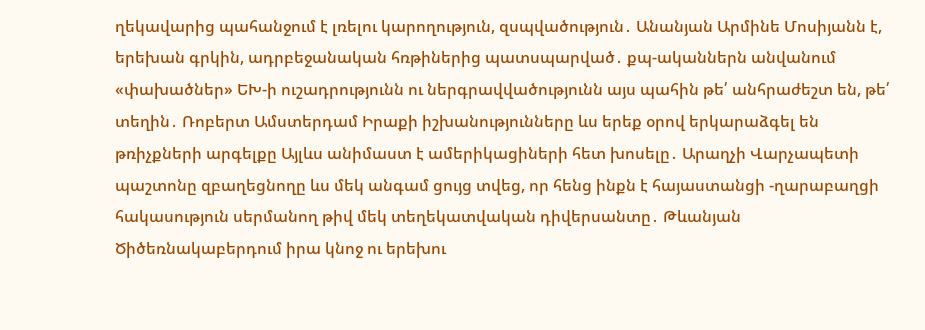ղեկավարից պահանջում է լռելու կարողություն, զսպվածություն․ Անանյան Արմինե Մոսիյանն է, երեխան գրկին, ադրբեջանական հռթիներից պատսպարված․ քպ-ականներն անվանում «փախածներ» ԵԽ-ի ուշադրությունն ու ներգրավվածությունն այս պահին թե՛ անհրաժեշտ են, թե՛ տեղին․ Ռոբերտ Ամստերդամ Իրաքի իշխանությունները ևս երեք օրով երկարաձգել են թռիչքների արգելքը Այլևս անիմաստ է ամերիկացիների հետ խոսելը․ Արաղչի Վարչապետի պաշտոնը զբաղեցնողը ևս մեկ անգամ ցույց տվեց, որ հենց ինքն է հայաստանցի -ղարաբաղցի հակասություն սերմանող թիվ մեկ տեղեկատվական դիվերսանտը․ Թևանյան Ծիծեռնակաբերդում իրա կնոջ ու երեխու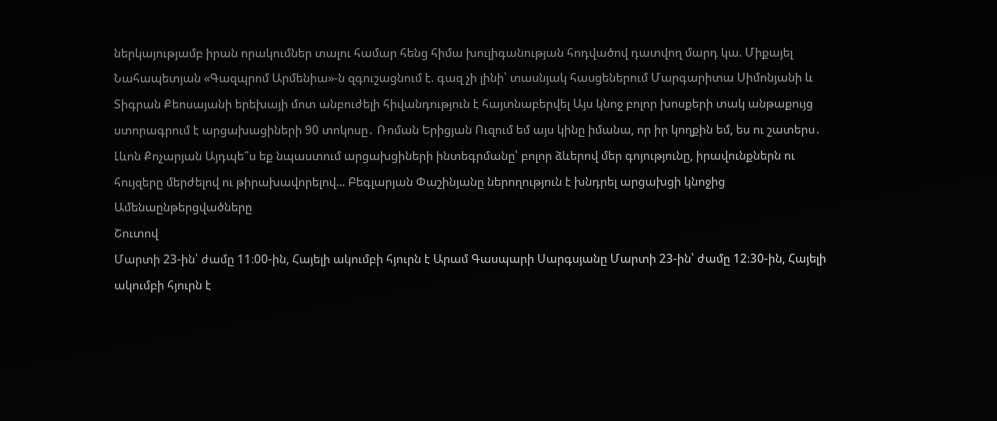ներկայությամբ իրան որակումներ տալու համար հենց հիմա խուլիգանության հոդվածով դատվող մարդ կա. Միքայել Նահապետյան «Գազպրոմ Արմենիա»-ն զգուշացնում է. գազ չի լինի՝ տասնյակ հասցեներում Մարգարիտա Սիմոնյանի և Տիգրան Քեոսայանի երեխայի մոտ անբուժելի հիվանդություն է հայտնաբերվել Այս կնոջ բոլոր խոսքերի տակ անթաքույց ստորագրում է արցախացիների 90 տոկոսը․ Ռոման Երիցյան Ուզում եմ այս կինը իմանա, որ իր կողքին եմ, ես ու շատերս․ Լևոն Քոչարյան Այդպե՞ս եք նպաստում արցախցիների ինտեգրմանը՝ բոլոր ձևերով մեր գոյությունը, իրավունքներն ու հույզերը մերժելով ու թիրախավորելով... Բեգլարյան Փաշինյանը ներողություն է խնդրել արցախցի կնոջից
Ամենաընթերցվածները
Շուտով
Մարտի 23-ին՝ ժամը 11։00-ին, Հայելի ակումբի հյուրն է Արամ Գասպարի Սարգսյանը Մարտի 23-ին՝ ժամը 12։30-ին, Հայելի ակումբի հյուրն է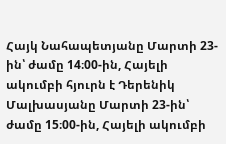Հայկ Նահապետյանը Մարտի 23-ին՝ ժամը 14։00-ին, Հայելի ակումբի հյուրն է Դերենիկ Մալխասյանը Մարտի 23-ին՝ ժամը 15։00-ին, Հայելի ակումբի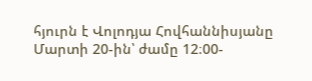հյուրն է Վոլոդյա Հովհաննիսյանը Մարտի 20-ին՝ ժամը 12։00-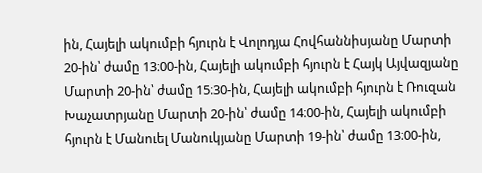ին, Հայելի ակումբի հյուրն է Վոլոդյա Հովհաննիսյանը Մարտի 20-ին՝ ժամը 13։00-ին, Հայելի ակումբի հյուրն է Հայկ Այվազյանը Մարտի 20-ին՝ ժամը 15։30-ին, Հայելի ակումբի հյուրն է Ռուզան Խաչատրյանը Մարտի 20-ին՝ ժամը 14։00-ին, Հայելի ակումբի հյուրն է Մանուել Մանուկյանը Մարտի 19-ին՝ ժամը 13։00-ին,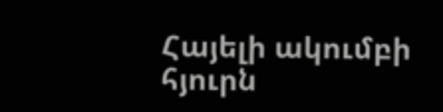Հայելի ակումբի հյուրն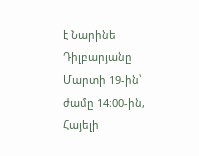է Նարինե Դիլբարյանը Մարտի 19-ին՝ ժամը 14։00-ին, Հայելի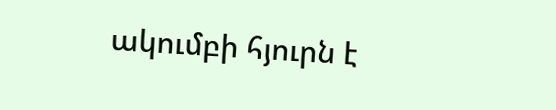ակումբի հյուրն է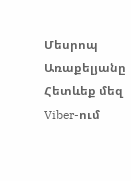Մեսրոպ Առաքելյանը
Հետևեք մեզ Viber-ում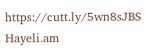https://cutt.ly/5wn8sJBS
Hayeli.am